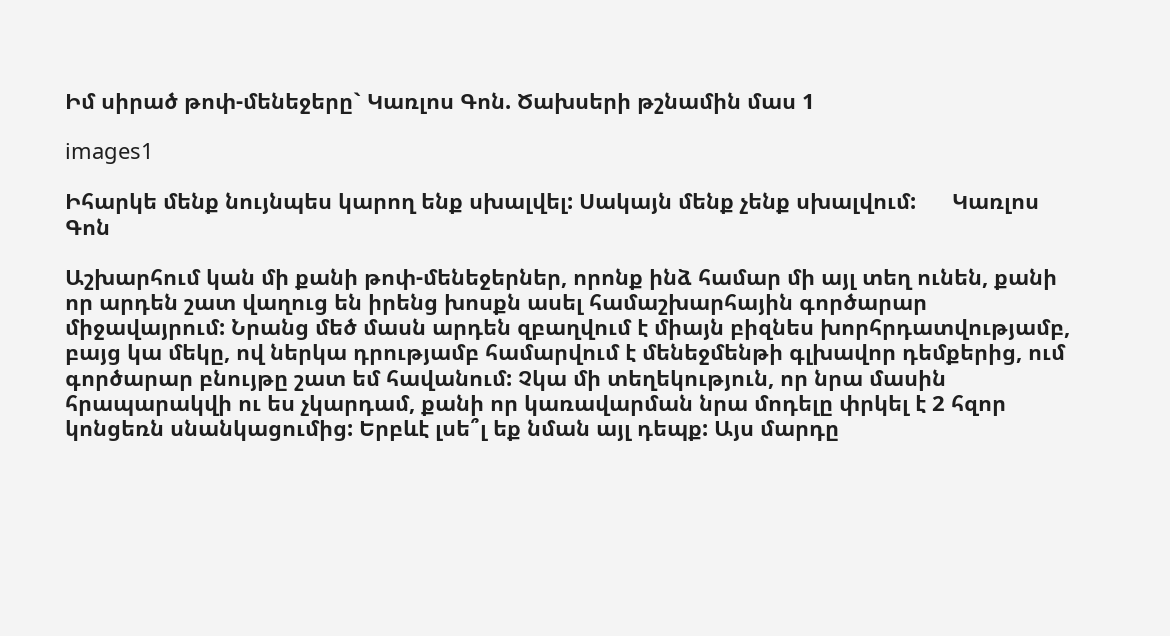Իմ սիրած թոփ-մենեջերը` Կառլոս Գոն. Ծախսերի թշնամին մաս 1

images1

Իհարկե մենք նույնպես կարող ենք սխալվել: Սակայն մենք չենք սխալվում:      Կառլոս Գոն

Աշխարհում կան մի քանի թոփ-մենեջերներ, որոնք ինձ համար մի այլ տեղ ունեն, քանի որ արդեն շատ վաղուց են իրենց խոսքն ասել համաշխարհային գործարար միջավայրում: Նրանց մեծ մասն արդեն զբաղվում է միայն բիզնես խորհրդատվությամբ, բայց կա մեկը, ով ներկա դրությամբ համարվում է մենեջմենթի գլխավոր դեմքերից, ում գործարար բնույթը շատ եմ հավանում: Չկա մի տեղեկություն, որ նրա մասին հրապարակվի ու ես չկարդամ, քանի որ կառավարման նրա մոդելը փրկել է 2 հզոր կոնցեռն սնանկացումից: Երբևէ լսե՞լ եք նման այլ դեպք: Այս մարդը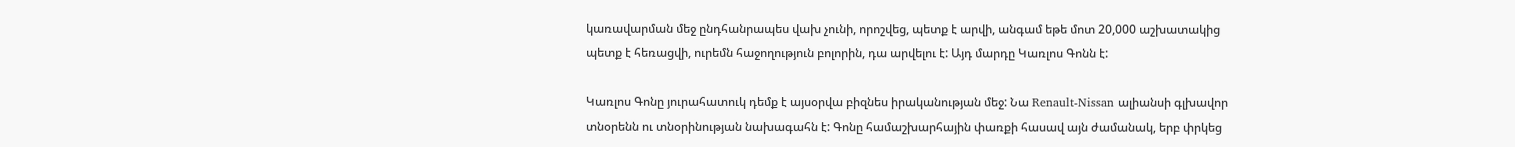կառավարման մեջ ընդհանրապես վախ չունի, որոշվեց, պետք է արվի, անգամ եթե մոտ 20,000 աշխատակից պետք է հեռացվի, ուրեմն հաջողություն բոլորին, դա արվելու է: Այդ մարդը Կառլոս Գոնն է:

Կառլոս Գոնը յուրահատուկ դեմք է այսօրվա բիզնես իրականության մեջ: Նա Renault-Nissan ալիանսի գլխավոր տնօրենն ու տնօրինության նախագահն է: Գոնը համաշխարհային փառքի հասավ այն ժամանակ, երբ փրկեց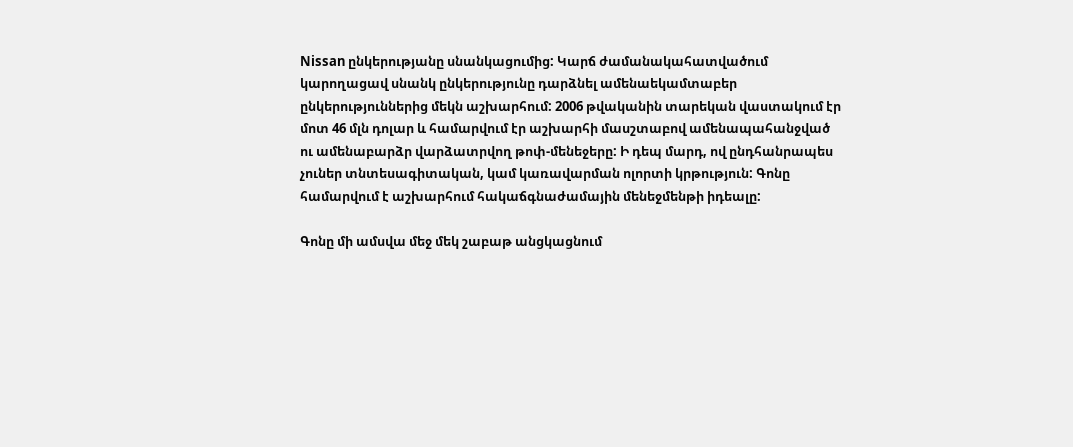Nissan ընկերությանը սնանկացումից: Կարճ ժամանակահատվածում կարողացավ սնանկ ընկերությունը դարձնել ամենաեկամտաբեր ընկերություններից մեկն աշխարհում: 2006 թվականին տարեկան վաստակում էր մոտ 46 մլն դոլար և համարվում էր աշխարհի մասշտաբով ամենապահանջված ու ամենաբարձր վարձատրվող թոփ-մենեջերը: Ի դեպ մարդ, ով ընդհանրապես չուներ տնտեսագիտական, կամ կառավարման ոլորտի կրթություն: Գոնը համարվում է աշխարհում հակաճգնաժամային մենեջմենթի իդեալը:

Գոնը մի ամսվա մեջ մեկ շաբաթ անցկացնում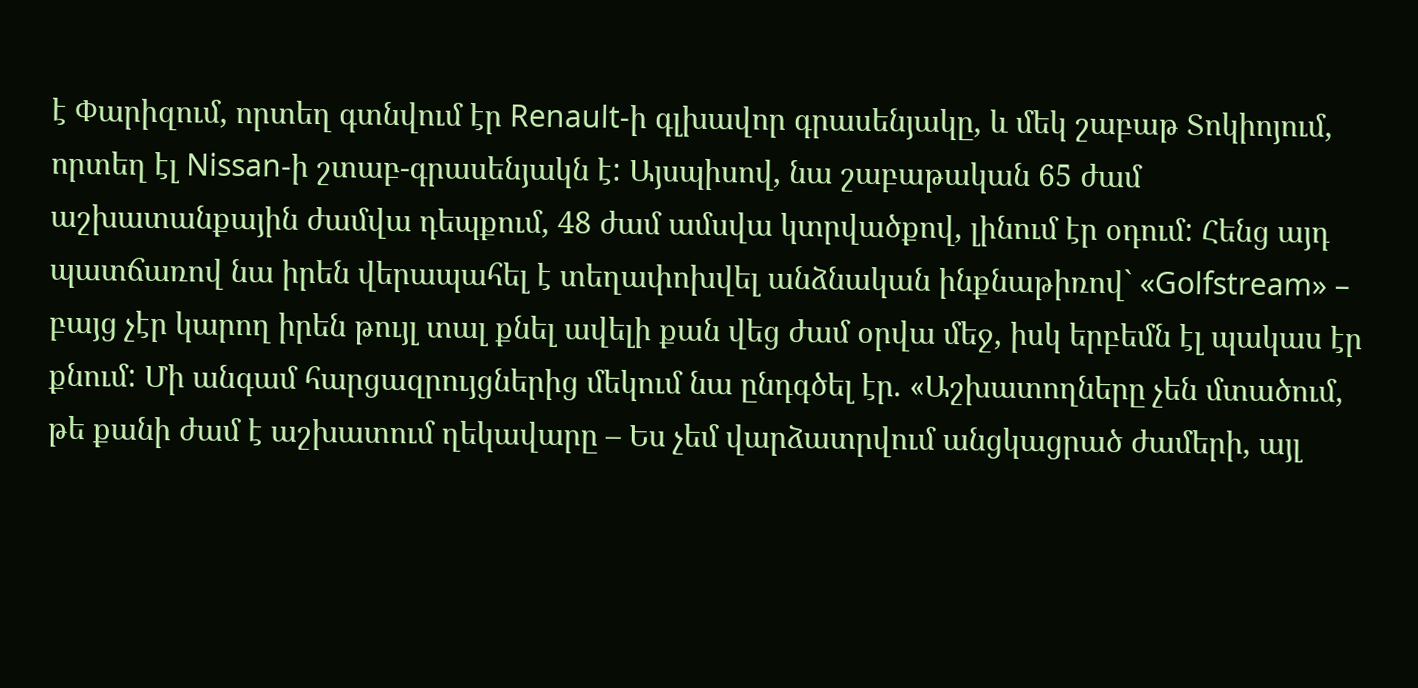է Փարիզում, որտեղ գտնվում էր Renault-ի գլխավոր գրասենյակը, և մեկ շաբաթ Տոկիոյում, որտեղ էլ Nissan-ի շտաբ-գրասենյակն է: Այսպիսով, նա շաբաթական 65 ժամ աշխատանքային ժամվա դեպքում, 48 ժամ ամսվա կտրվածքով, լինում էր օդում: Հենց այդ պատճառով նա իրեն վերապահել է տեղափոխվել անձնական ինքնաթիռով` «Golfstream» – բայց չէր կարող իրեն թույլ տալ քնել ավելի քան վեց ժամ օրվա մեջ, իսկ երբեմն էլ պակաս էր քնում: Մի անգամ հարցազրույցներից մեկում նա ընդգծել էր. «Աշխատողները չեն մտածում, թե քանի ժամ է աշխատում ղեկավարը – Ես չեմ վարձատրվում անցկացրած ժամերի, այլ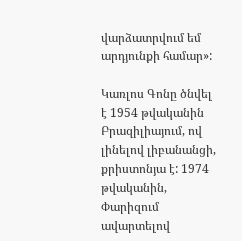վարձատրվում եմ արդյունքի համար»:

Կառլոս Գոնը ծնվել է 1954 թվականին Բրազիլիայում, ով լինելով լիբանանցի, քրիստոնյա է: 1974 թվականին, Փարիզում ավարտելով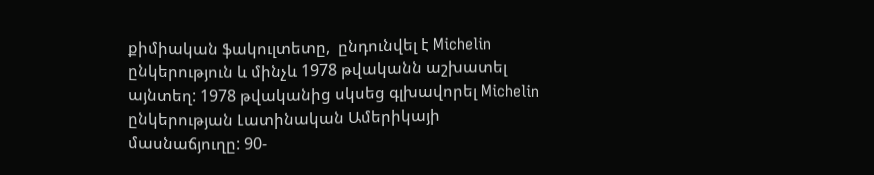քիմիական ֆակուլտետը,  ընդունվել է Michelin ընկերություն և մինչև 1978 թվականն աշխատել այնտեղ: 1978 թվականից սկսեց գլխավորել Michelin ընկերության Լատինական Ամերիկայի մասնաճյուղը: 90-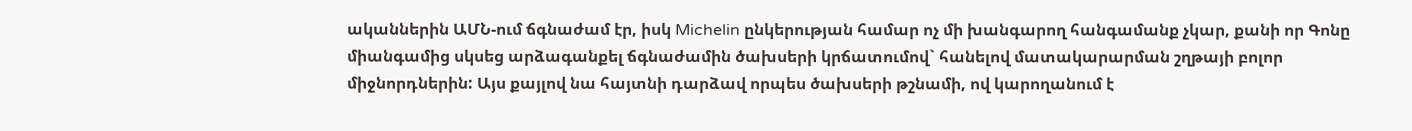ականներին ԱՄՆ-ում ճգնաժամ էր, իսկ Michelin ընկերության համար ոչ մի խանգարող հանգամանք չկար, քանի որ Գոնը միանգամից սկսեց արձագանքել ճգնաժամին ծախսերի կրճատումով` հանելով մատակարարման շղթայի բոլոր միջնորդներին: Այս քայլով նա հայտնի դարձավ որպես ծախսերի թշնամի, ով կարողանում է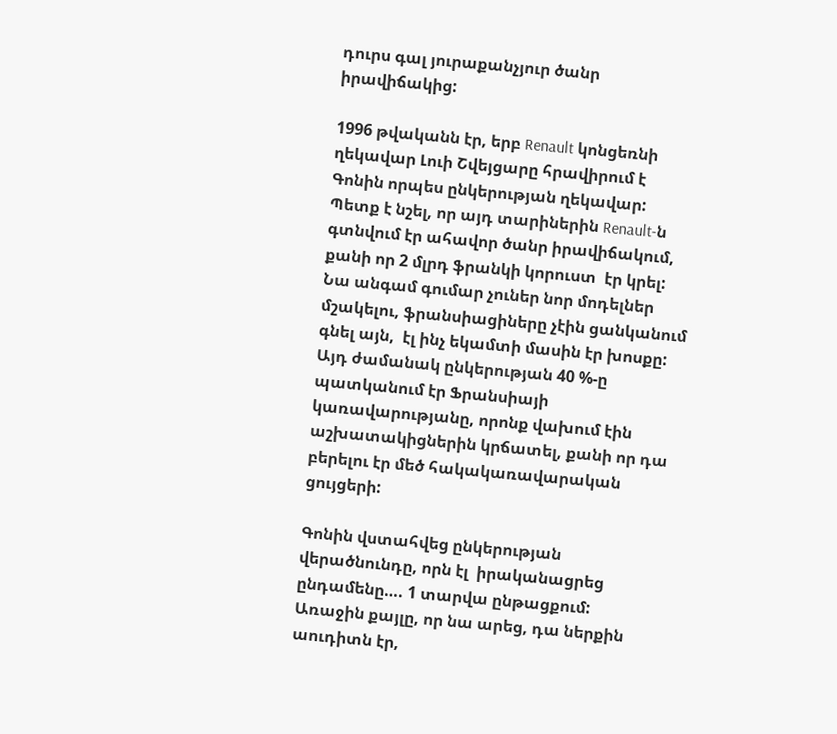դուրս գալ յուրաքանչյուր ծանր իրավիճակից:

1996 թվականն էր, երբ Renault կոնցեռնի ղեկավար Լուի Շվեյցարը հրավիրում է Գոնին որպես ընկերության ղեկավար: Պետք է նշել, որ այդ տարիներին Renault-ն գտնվում էր ահավոր ծանր իրավիճակում, քանի որ 2 մլրդ ֆրանկի կորուստ  էր կրել: Նա անգամ գումար չուներ նոր մոդելներ մշակելու, ֆրանսիացիները չէին ցանկանում գնել այն,  էլ ինչ եկամտի մասին էր խոսքը: Այդ ժամանակ ընկերության 40 %-ը պատկանում էր Ֆրանսիայի կառավարությանը, որոնք վախում էին աշխատակիցներին կրճատել, քանի որ դա  բերելու էր մեծ հակակառավարական ցույցերի:

Գոնին վստահվեց ընկերության վերածնունդը, որն էլ  իրականացրեց ընդամենը…. 1 տարվա ընթացքում: Առաջին քայլը, որ նա արեց, դա ներքին աուդիտն էր,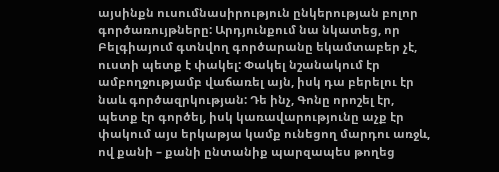այսինքն ուսումնասիրություն ընկերության բոլոր գործառույթները: Արդյունքում նա նկատեց, որ Բելգիայում գտնվող գործարանը եկամտաբեր չէ, ուստի պետք է փակել: Փակել նշանակում էր ամբողջությամբ վաճառել այն, իսկ դա բերելու էր նաև գործազրկության: Դե ինչ, Գոնը որոշել էր, պետք էր գործել, իսկ կառավարությունը աչք էր փակում այս երկաթյա կամք ունեցող մարդու առջև, ով քանի – քանի ընտանիք պարզապես թողեց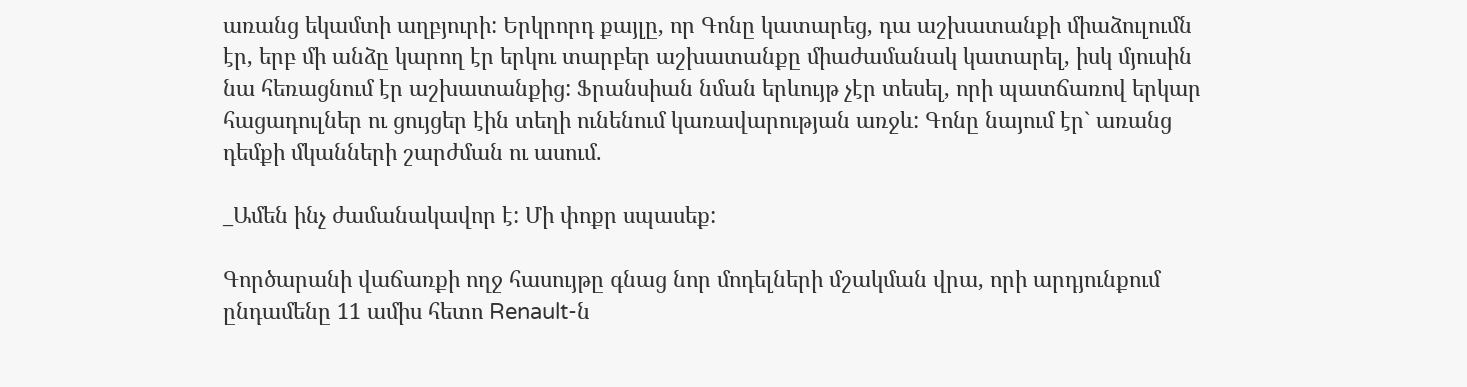առանց եկամտի աղբյուրի: Երկրորդ քայլը, որ Գոնը կատարեց, դա աշխատանքի միաձուլումն էր, երբ մի անձը կարող էր երկու տարբեր աշխատանքը միաժամանակ կատարել, իսկ մյուսին նա հեռացնում էր աշխատանքից: Ֆրանսիան նման երևույթ չէր տեսել, որի պատճառով երկար հացադուլներ ու ցույցեր էին տեղի ունենում կառավարության առջև: Գոնը նայում էր` առանց դեմքի մկանների շարժման ու ասում.

_Ամեն ինչ ժամանակավոր է: Մի փոքր սպասեք:

Գործարանի վաճառքի ողջ հասույթը գնաց նոր մոդելների մշակման վրա, որի արդյունքում ընդամենը 11 ամիս հետո Renault-ն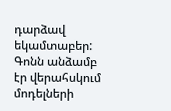դարձավ եկամտաբեր: Գոնն անձամբ էր վերահսկում մոդելների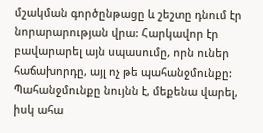մշակման գործընթացը և շեշտը դնում էր նորարարության վրա: Հարկավոր էր բավարարել այն սպասումը, որն ուներ հաճախորդը, այլ ոչ թե պահանջմունքը: Պահանջմունքը նույնն է, մեքենա վարել, իսկ ահա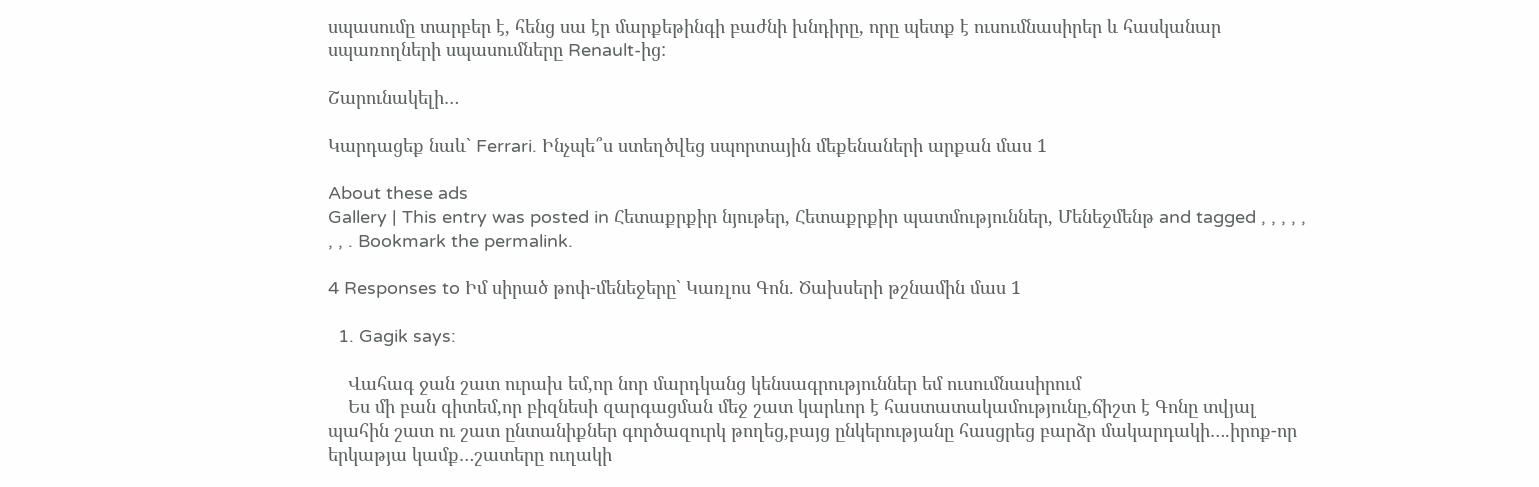սպասումը տարբեր է, հենց սա էր մարքեթինգի բաժնի խնդիրը, որը պետք է ուսումնասիրեր և հասկանար սպառողների սպասումները Renault-ից:

Շարունակելի…

Կարդացեք նաև` Ferrari. Ինչպե՞ս ստեղծվեց սպորտային մեքենաների արքան մաս 1

About these ads
Gallery | This entry was posted in Հետաքրքիր նյութեր, Հետաքրքիր պատմություններ, Մենեջմենթ and tagged , , , , , , , . Bookmark the permalink.

4 Responses to Իմ սիրած թոփ-մենեջերը` Կառլոս Գոն. Ծախսերի թշնամին մաս 1

  1. Gagik says:

    Վահագ ջան շատ ուրախ եմ,որ նոր մարդկանց կենսագրություններ եմ ուսումնասիրում
    Ես մի բան գիտեմ,որ բիզնեսի զարգացման մեջ շատ կարևոր է հաստատակամությունը,ճիշտ է Գոնը տվյալ պահին շատ ու շատ ընտանիքներ գործազուրկ թողեց,բայց ընկերությանը հասցրեց բարձր մակարդակի….իրոք-որ երկաթյա կամք…շատերը ուղակի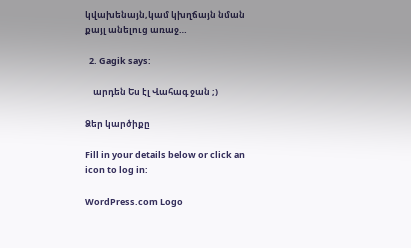կվախենայն,կամ կխղճայն նման քայլ անելուց առաջ…

  2. Gagik says:

    արդեն Ես էլ Վահագ ջան ;)

Ձեր կարծիքը

Fill in your details below or click an icon to log in:

WordPress.com Logo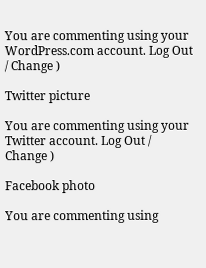You are commenting using your WordPress.com account. Log Out / Change )

Twitter picture

You are commenting using your Twitter account. Log Out / Change )

Facebook photo

You are commenting using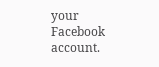your Facebook account.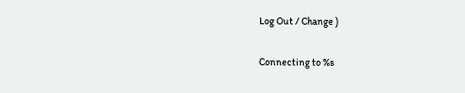Log Out / Change )

Connecting to %s